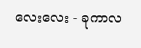လေးလေး - ခုကာလ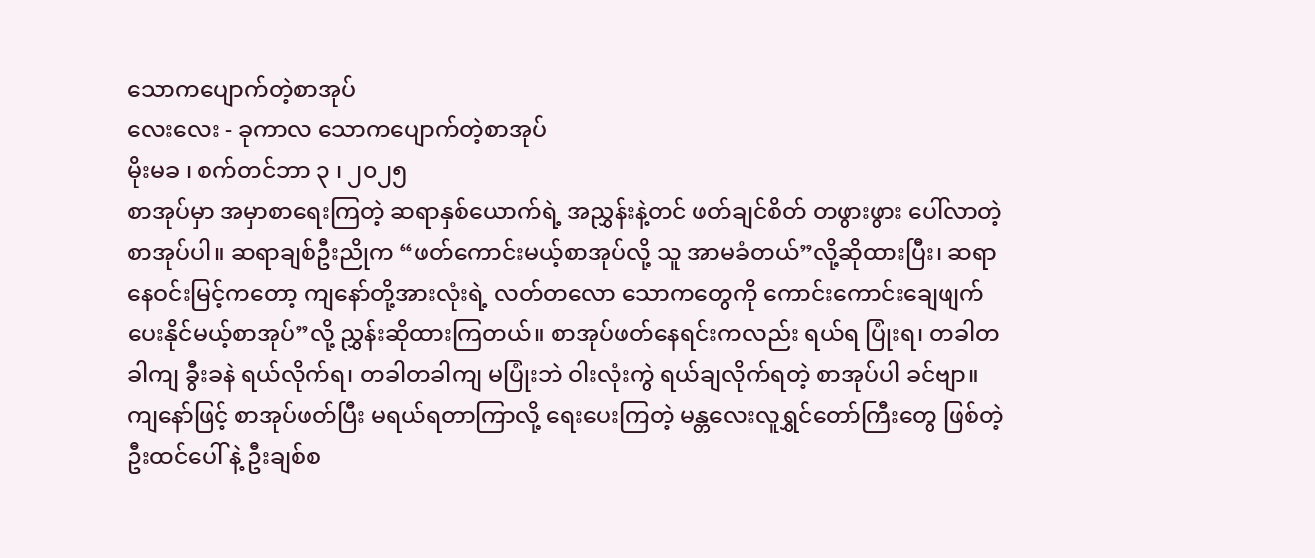သောကပျောက်တဲ့စာအုပ်
လေးလေး - ခုကာလ သောကပျောက်တဲ့စာအုပ်
မိုးမခ ၊ စက်တင်ဘာ ၃ ၊ ၂၀၂၅
စာအုပ်မှာ အမှာစာရေးကြတဲ့ ဆရာနှစ်ယောက်ရဲ့ အညွှန်းနဲ့တင် ဖတ်ချင်စိတ် တဖွားဖွား ပေါ်လာတဲ့ စာအုပ်ပါ။ ဆရာချစ်ဦးညိုက “ဖတ်ကောင်းမယ့်စာအုပ်လို့ သူ အာမခံတယ်”လို့ဆိုထားပြီး၊ ဆရာ နေဝင်းမြင့်ကတော့ ကျနော်တို့အားလုံးရဲ့ လတ်တလော သောကတွေကို ကောင်းကောင်းချေဖျက်ပေးနိုင်မယ့်စာအုပ်”လို့ ညွှန်းဆိုထားကြတယ်။ စာအုပ်ဖတ်နေရင်းကလည်း ရယ်ရ ပြုံးရ၊ တခါတခါကျ ခွီးခနဲ ရယ်လိုက်ရ၊ တခါတခါကျ မပြုံးဘဲ ဝါးလုံးကွဲ ရယ်ချလိုက်ရတဲ့ စာအုပ်ပါ ခင်ဗျာ။
ကျနော်ဖြင့် စာအုပ်ဖတ်ပြီး မရယ်ရတာကြာလို့ ရေးပေးကြတဲ့ မန္တလေးလူရွှင်တော်ကြီးတွေ ဖြစ်တဲ့ ဦးထင်ပေါ် နဲ့ ဦးချစ်စ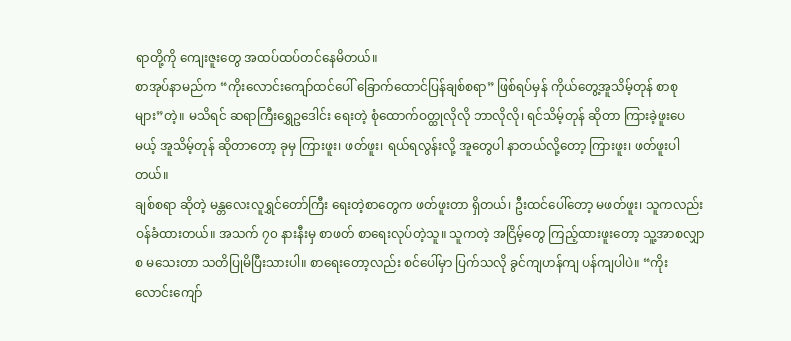ရာတို့ကို ကျေးဇူးတွေ အထပ်ထပ်တင်နေမိတယ်။
စာအုပ်နာမည်က “ကိုးလောင်းကျော်ထင်ပေါ် ခြောက်ထောင်ပြန်ချစ်စရာ” ဖြစ်ရပ်မှန် ကိုယ်တွေ့အူသိမ့်တုန် စာစုများ”တဲ့။ မသိရင် ဆရာကြီးရွှေဥဒေါင်း ရေးတဲ့ စုံထောက်ဝတ္ထုလိုလို ဘာလိုလို၊ ရင်သိမ့်တုန် ဆိုတာ ကြားခဲ့ဖူးပေမယ့် အူသိမ့်တုန် ဆိုတာတော့ ခုမှ ကြားဖူး၊ ဖတ်ဖူး၊ ရယ်ရလွန်းလို့ အူတွေပါ နာတယ်လို့တော့ ကြားဖူး၊ ဖတ်ဖူးပါတယ်။
ချစ်စရာ ဆိုတဲ့ မန္တလေးလူရွှင်တော်ကြီး ရေးတဲ့စာတွေက ဖတ်ဖူးတာ ရှိတယ်၊ ဦးထင်ပေါ်တော့ မဖတ်ဖူး၊ သူကလည်း ဝန်ခံထားတယ်။ အသက် ၇၀ နားနီးမှ စာဖတ် စာရေးလုပ်တဲ့သူ။ သူကတဲ့ အငြိမ့်တွေ ကြည့်ထားဖူးတော့ သူ့အာစလျှာစ မသေးတာ သတိပြုမိပြီးသားပါ။ စာရေးတော့လည်း စင်ပေါ်မှာ ပြက်သလို ခွင်ကျဟန်ကျ ပန်ကျပါပဲ။ “ကိုးလောင်းကျော်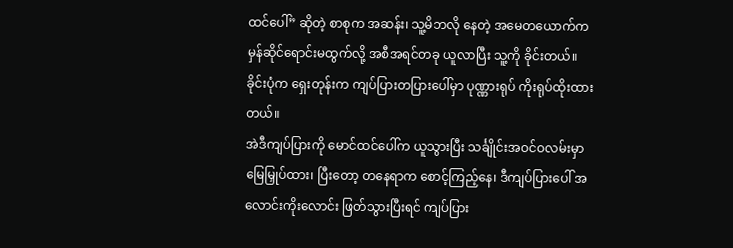ထင်ပေါ်” ဆိုတဲ့ စာစုက အဆန်း၊ သူ့မိဘလို နေတဲ့ အမေတယောက်က မှန်ဆိုင်ရောင်းမထွက်လို့ အစီအရင်တခု ယူလာပြီး သူ့ကို ခိုင်းတယ်။ ခိုင်းပုံက ရှေးတုန်းက ကျပ်ပြားတပြားပေါ်မှာ ပုဏ္ဏားရုပ် ကိုးရုပ်ထိုးထားတယ်။
အဲဒီကျပ်ပြားကို မောင်ထင်ပေါ်က ယူသွားပြီး သင်္ချိုင်းအဝင်ဝလမ်းမှာ မြေမြှုပ်ထား၊ ပြီးတော့ တနေရာက စောင့်ကြည့်နေ၊ ဒီကျပ်ပြားပေါ် အလောင်းကိုးလောင်း ဖြတ်သွားပြီးရင် ကျပ်ပြား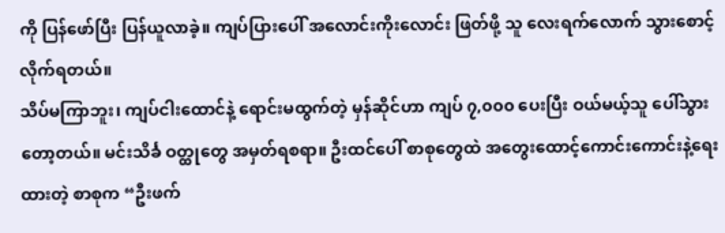ကို ပြန်ဖော်ပြီး ပြန်ယူလာခဲ့။ ကျပ်ပြားပေါ် အလောင်းကိုးလောင်း ဖြတ်ဖို့ သူ လေးရက်လောက် သွားစောင့်လိုက်ရတယ်။
သိပ်မကြာဘူး၊ ကျပ်ငါးထောင်နဲ့ ရောင်းမထွက်တဲ့ မှန်ဆိုင်ဟာ ကျပ် ၇,၀၀၀ ပေးပြီး ဝယ်မယ့်သူ ပေါ်သွားတော့တယ်။ မင်းသိင်္ခ ဝတ္ထုတွေ အမှတ်ရစရာ။ ဦးထင်ပေါ် စာစုတွေထဲ အတွေးထောင့်ကောင်းကောင်းနဲ့ရေးထားတဲ့ စာစုက “ဦးဖက်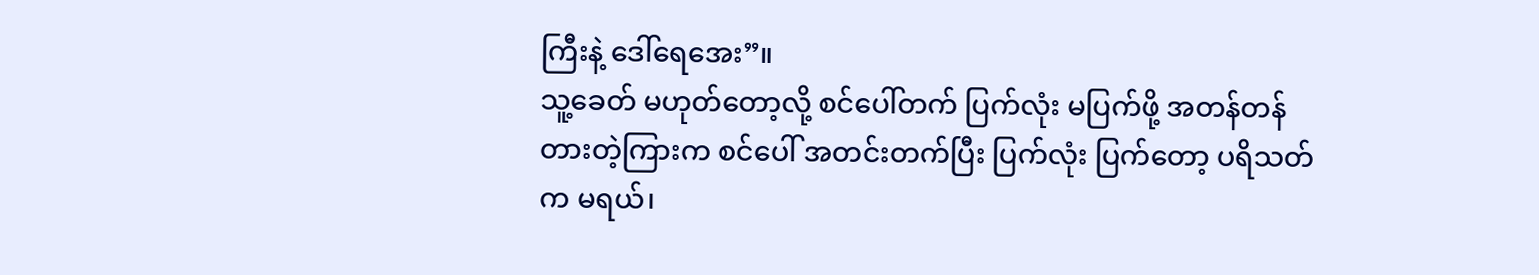ကြီးနဲ့ ဒေါ်ရေအေး”။
သူ့ခေတ် မဟုတ်တော့လို့ စင်ပေါ်တက် ပြက်လုံး မပြက်ဖို့ အတန်တန်တားတဲ့ကြားက စင်ပေါ် အတင်းတက်ပြီး ပြက်လုံး ပြက်တော့ ပရိသတ်က မရယ်၊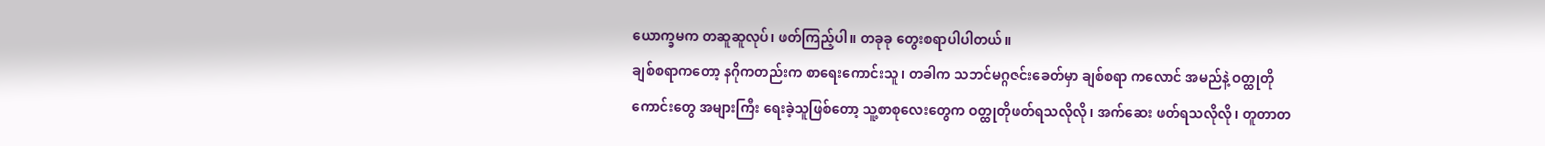ယောက္ခမက တဆူဆူလုပ်၊ ဖတ်ကြည့်ပါ။ တခုခု တွေးစရာပါပါတယ်။
ချစ်စရာကတော့ နဂိုကတည်းက စာရေးကောင်းသူ၊ တခါက သဘင်မဂ္ဂဇင်းခေတ်မှာ ချစ်စရာ ကလောင် အမည်နဲ့ ဝတ္ထုတိုကောင်းတွေ အများကြီး ရေးခဲ့သူဖြစ်တော့ သူ့စာစုလေးတွေက ဝတ္ထုတိုဖတ်ရသလိုလို၊ အက်ဆေး ဖတ်ရသလိုလို၊ တူတာတ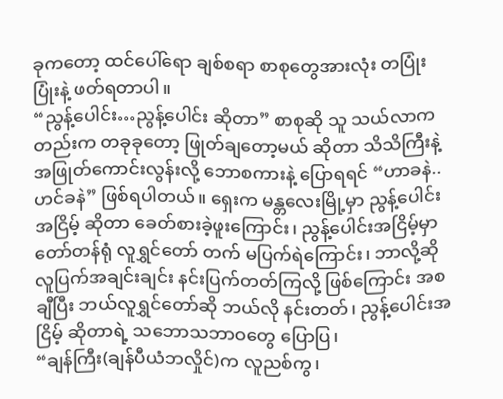ခုကတော့ ထင်ပေါ်ရော ချစ်စရာ စာစုတွေအားလုံး တပြုံးပြုံးနဲ့ ဖတ်ရတာပါ။
“ညွန့်ပေါင်း…ညွန့်ပေါင်း ဆိုတာ” စာစုဆို သူ သယ်လာကတည်းက တခုခုတော့ ဖြုတ်ချတော့မယ် ဆိုတာ သိသိကြီးနဲ့ အဖြုတ်ကောင်းလွန်းလို့ ဘောစကားနဲ့ ပြောရရင် “ဟာခနဲ.. ဟင်ခနဲ” ဖြစ်ရပါတယ်။ ရှေးက မန္တလေးမြို့မှာ ညွန့်ပေါင်းအငြိမ့် ဆိုတာ ခေတ်စားခဲ့ဖူးကြောင်း၊ ညွန့်ပေါင်းအငြိမ့်မှာ တော်တန်ရုံ လူရွှင်တော် တက် မပြက်ရဲကြောင်း၊ ဘာလို့ဆို လူပြက်အချင်းချင်း နင်းပြက်တတ်ကြလို့ ဖြစ်ကြောင်း အစချီပြီး ဘယ်လူရွှင်တော်ဆို ဘယ်လို နင်းတတ်၊ ညွန့်ပေါင်းအငြိမ့် ဆိုတာရဲ့ သဘောသဘာဝတွေ ပြောပြ၊
“ချန်ကြီး(ချန်ပီယံဘလှိုင်)က လူညစ်ကွ၊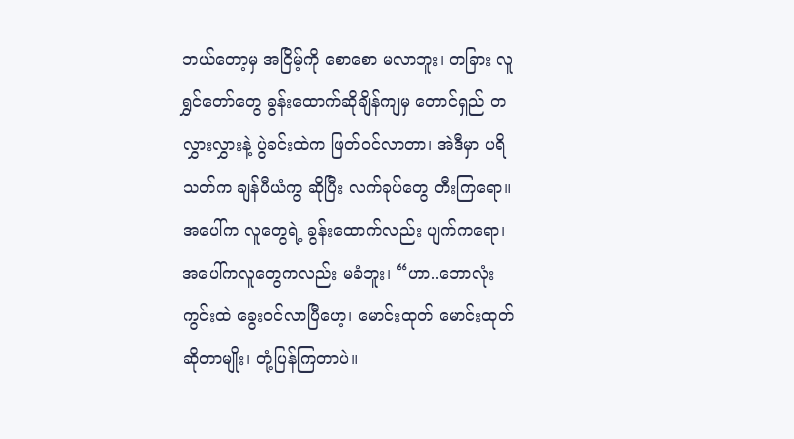ဘယ်တော့မှ အငြိမ့်ကို စောစော မလာဘူး၊ တခြား လူရွှင်တော်တွေ ခွန်းထောက်ဆိုချိန်ကျမှ တောင်ရှည် တလွှားလွှားနဲ့ ပွဲခင်းထဲက ဖြတ်ဝင်လာတာ၊ အဲဒီမှာ ပရိသတ်က ချန်ပီယံကွ ဆိုပြီး လက်ခုပ်တွေ တီးကြရော။ အပေါ်က လူတွေရဲ့ ခွန်းထောက်လည်း ပျက်ကရော၊ အပေါ်ကလူတွေကလည်း မခံဘူး၊ “ဟာ..ဘောလုံးကွင်းထဲ ခွေးဝင်လာပြီဟေ့၊ မောင်းထုတ် မောင်းထုတ် ဆိုတာမျိုး၊ တုံ့ပြန်ကြတာပဲ။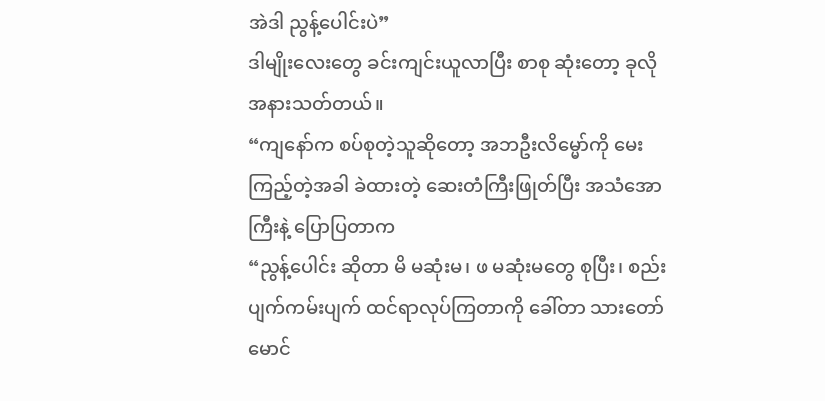အဲဒါ ညွန့်ပေါင်းပဲ”
ဒါမျိုးလေးတွေ ခင်းကျင်းယူလာပြီး စာစု ဆုံးတော့ ခုလို အနားသတ်တယ်။
“ကျနော်က စပ်စုတဲ့သူဆိုတော့ အဘဦးလိမ္မော်ကို မေးကြည့်တဲ့အခါ ခဲထားတဲ့ ဆေးတံကြီးဖြုတ်ပြီး အသံအောကြီးနဲ့ ပြောပြတာက
“ညွန့်ပေါင်း ဆိုတာ မိ မဆုံးမ၊ ဖ မဆုံးမတွေ စုပြီး၊ စည်းပျက်ကမ်းပျက် ထင်ရာလုပ်ကြတာကို ခေါ်တာ သားတော်မောင်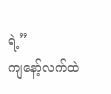ရဲ့”
ကျနော့်လက်ထဲ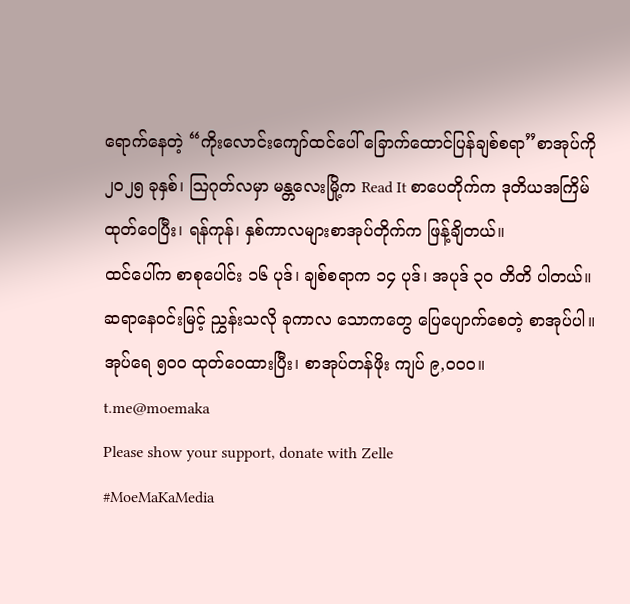ရောက်နေတဲ့ “ကိုးလောင်းကျော်ထင်ပေါ် ခြောက်ထောင်ပြန်ချစ်စရာ”စာအုပ်ကို ၂၀၂၅ ခုနှစ်၊ ဩဂုတ်လမှာ မန္တလေးမြို့က Read It စာပေတိုက်က ဒုတိယအကြိမ် ထုတ်ဝေပြီး၊ ရန်ကုန်၊ နှစ်ကာလများစာအုပ်တိုက်က ဖြန့်ချိတယ်။
ထင်ပေါ်က စာစုပေါင်း ၁၆ ပုဒ်၊ ချစ်စရာက ၁၄ ပုဒ်၊ အပုဒ် ၃၀ တိတိ ပါတယ်။
ဆရာနေဝင်းမြင့် ညွှန်းသလို ခုကာလ သောကတွေ ပြေပျောက်စေတဲ့ စာအုပ်ပါ။ အုပ်ရေ ၅၀၀ ထုတ်ဝေထားပြီး၊ စာအုပ်တန်ဖိုး ကျပ် ၉,၀၀၀။
t.me@moemaka
Please show your support, donate with Zelle
#MoeMaKaMedia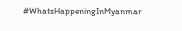#WhatsHappeningInMyanmar